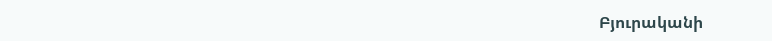Բյուրականի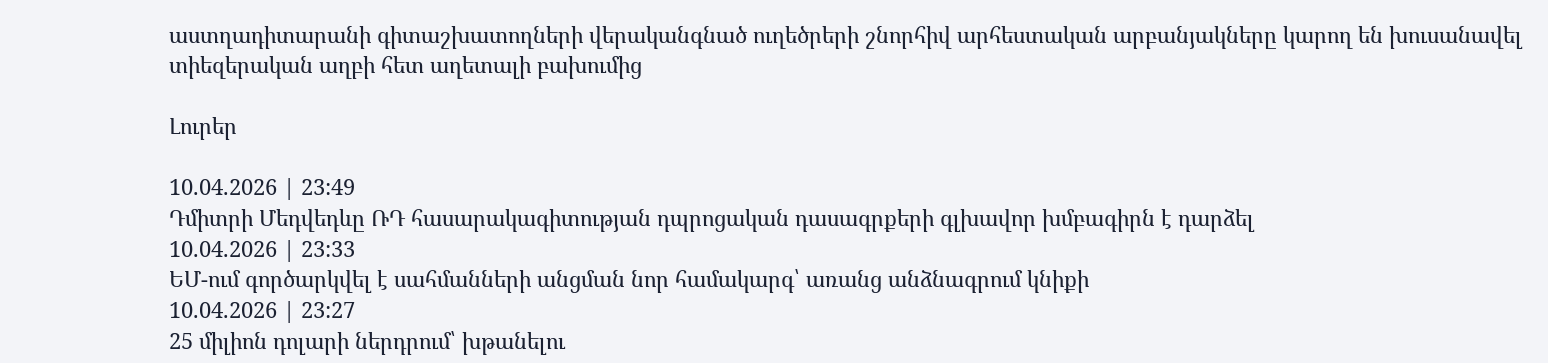աստղադիտարանի գիտաշխատողների վերականգնած ուղեծրերի շնորհիվ արհեստական արբանյակները կարող են խուսանավել տիեզերական աղբի հետ աղետալի բախումից

Լուրեր

10.04.2026 | 23:49
Դմիտրի Մեդվեդևը ՌԴ հասարակագիտության դպրոցական դասագրքերի գլխավոր խմբագիրն է դարձել
10.04.2026 | 23:33
ԵՄ-ում գործարկվել է սահմանների անցման նոր համակարգ՝ առանց անձնագրում կնիքի
10.04.2026 | 23:27
25 միլիոն դոլարի ներդրում՝ խթանելու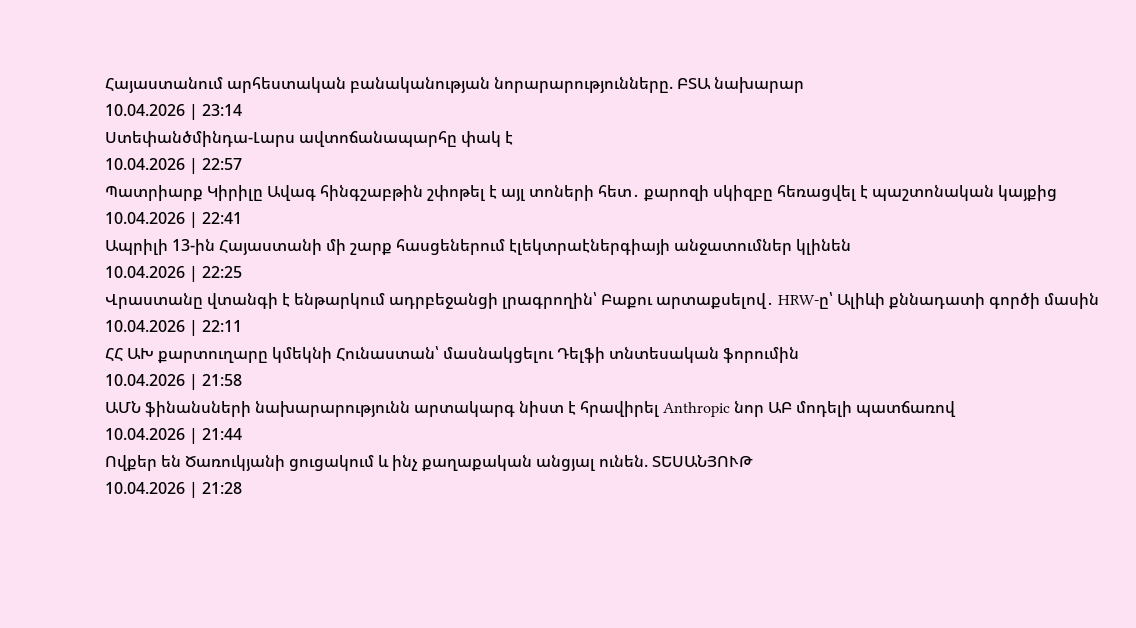Հայաստանում արհեստական բանականության նորարարությունները. ԲՏԱ նախարար
10.04.2026 | 23:14
Ստեփանծմինդա-Լարս ավտոճանապարհը փակ է
10.04.2026 | 22:57
Պատրիարք Կիրիլը Ավագ հինգշաբթին շփոթել է այլ տոների հետ․ քարոզի սկիզբը հեռացվել է պաշտոնական կայքից
10.04.2026 | 22:41
Ապրիլի 13-ին Հայաստանի մի շարք հասցեներում էլեկտրաէներգիայի անջատումներ կլինեն
10.04.2026 | 22:25
Վրաստանը վտանգի է ենթարկում ադրբեջանցի լրագրողին՝ Բաքու արտաքսելով․ HRW-ը՝ Ալիևի քննադատի գործի մասին
10.04.2026 | 22:11
ՀՀ ԱԽ քարտուղարը կմեկնի Հունաստան՝ մասնակցելու Դելֆի տնտեսական ֆորումին
10.04.2026 | 21:58
ԱՄՆ ֆինանսների նախարարությունն արտակարգ նիստ է հրավիրել Anthropic նոր ԱԲ մոդելի պատճառով
10.04.2026 | 21:44
Ովքեր են Ծառուկյանի ցուցակում և ինչ քաղաքական անցյալ ունեն. ՏԵՍԱՆՅՈՒԹ
10.04.2026 | 21:28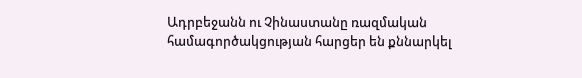Ադրբեջանն ու Չինաստանը ռազմական համագործակցության հարցեր են քննարկել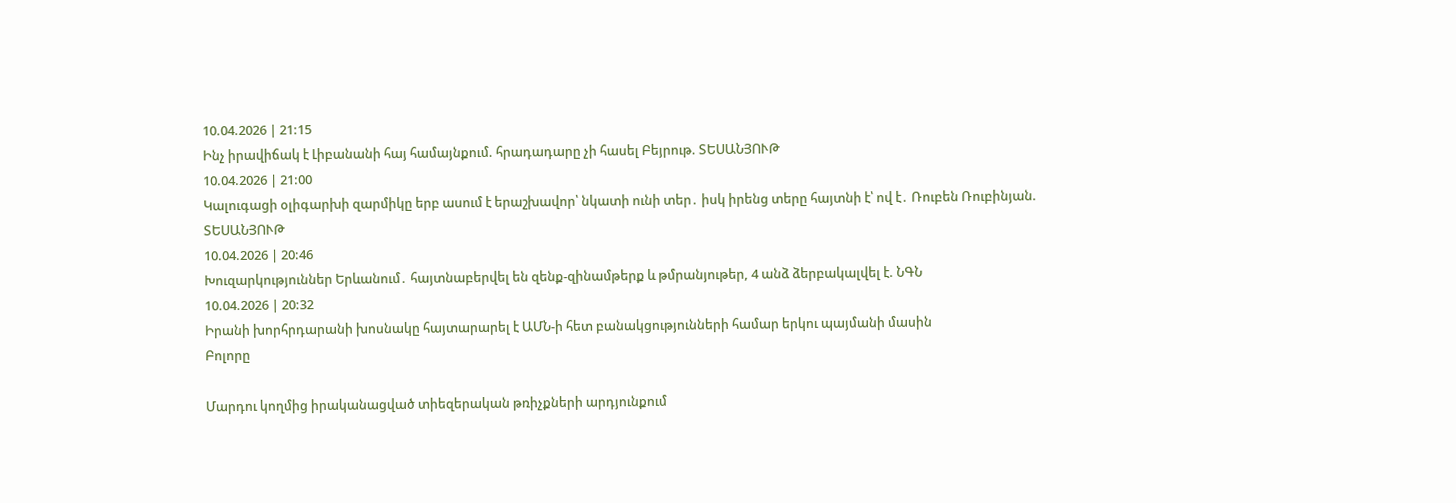10.04.2026 | 21:15
Ինչ իրավիճակ է Լիբանանի հայ համայնքում. հրադադարը չի հասել Բեյրութ. ՏԵՍԱՆՅՈՒԹ
10.04.2026 | 21:00
Կալուգացի օլիգարխի զարմիկը երբ ասում է երաշխավոր՝ նկատի ունի տեր․ իսկ իրենց տերը հայտնի է՝ ով է․ Ռուբեն Ռուբինյան. ՏԵՍԱՆՅՈՒԹ
10.04.2026 | 20:46
Խուզարկություններ Երևանում․ հայտնաբերվել են զենք-զինամթերք և թմրանյութեր, 4 անձ ձերբակալվել է. ՆԳՆ
10.04.2026 | 20:32
Իրանի խորհրդարանի խոսնակը հայտարարել է ԱՄՆ-ի հետ բանակցությունների համար երկու պայմանի մասին
Բոլորը

Մարդու կողմից իրականացված տիեզերական թռիչքների արդյունքում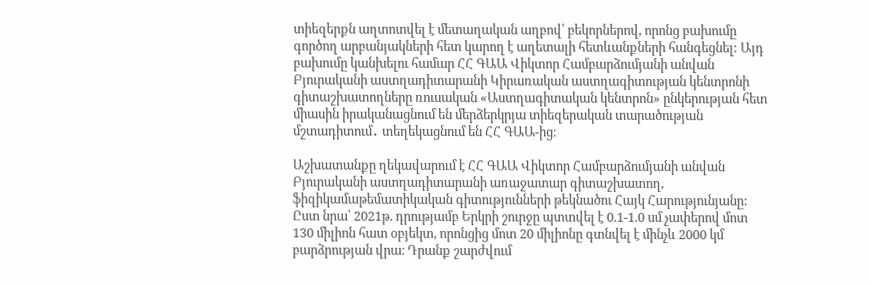տիեզերքն աղտոտվել է մետաղական աղբով՝ բեկորներով, որոնց բախումը գործող արբանյակների հետ կարող է աղետալի հետևանքների հանգեցնել: Այդ բախումը կանխելու համար ՀՀ ԳԱԱ Վիկտոր Համբարձումյանի անվան Բյուրականի աստղադիտարանի Կիրառական աստղագիտության կենտրոնի գիտաշխատողները ռուսական «Աստղագիտական կենտրոն» ընկերության հետ միասին իրականացնում են մերձերկրյա տիեզերական տարածության մշտադիտում․ տեղեկացնում են ՀՀ ԳԱԱ-ից։

Աշխատանքը ղեկավարում է ՀՀ ԳԱԱ Վիկտոր Համբարձումյանի անվան Բյուրականի աստղադիտարանի առաջատար գիտաշխատող, ֆիզիկամաթեմատիկական գիտությունների թեկնածու Հայկ Հարությունյանը: Ըստ նրա՝ 2021թ. դրությամբ Երկրի շուրջը պտտվել է 0.1-1.0 սմ չափերով մոտ 130 միլիոն հատ օբյեկտ, որոնցից մոտ 20 միլիոնը գտնվել է մինչև 2000 կմ բարձրության վրա։ Դրանք շարժվում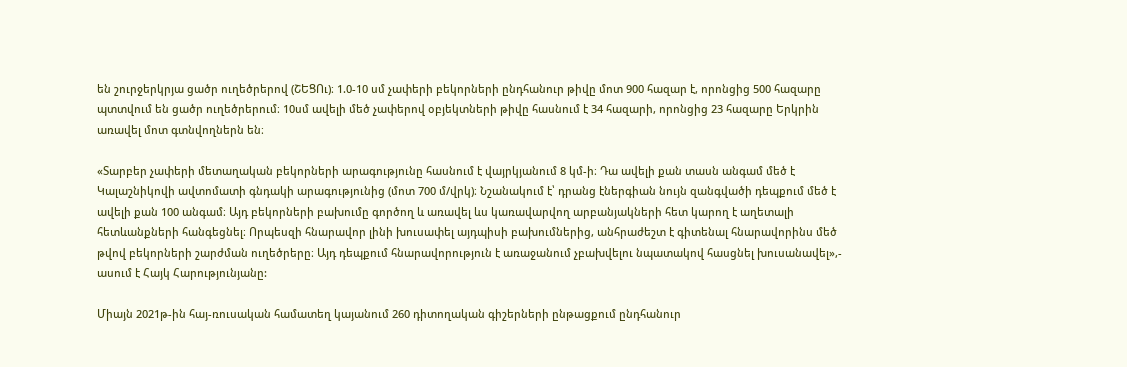են շուրջերկրյա ցածր ուղեծրերով (ՇԵՑՈւ)։ 1.0-10 սմ չափերի բեկորների ընդհանուր թիվը մոտ 900 հազար է, որոնցից 500 հազարը պտտվում են ցածր ուղեծրերում։ 10սմ ավելի մեծ չափերով օբյեկտների թիվը հասնում է 34 հազարի, որոնցից 23 հազարը Երկրին առավել մոտ գտնվողներն են։

«Տարբեր չափերի մետաղական բեկորների արագությունը հասնում է վայրկյանում 8 կմ-ի։ Դա ավելի քան տասն անգամ մեծ է Կալաշնիկովի ավտոմատի գնդակի արագությունից (մոտ 700 մ/վրկ)։ Նշանակում է՝ դրանց էներգիան նույն զանգվածի դեպքում մեծ է ավելի քան 100 անգամ։ Այդ բեկորների բախումը գործող և առավել ևս կառավարվող արբանյակների հետ կարող է աղետալի հետևանքների հանգեցնել։ Որպեսզի հնարավոր լինի խուսափել այդպիսի բախումներից, անհրաժեշտ է գիտենալ հնարավորինս մեծ թվով բեկորների շարժման ուղեծրերը։ Այդ դեպքում հնարավորություն է առաջանում չբախվելու նպատակով հասցնել խուսանավել»,- ասում է Հայկ Հարությունյանը:

Միայն 2021թ-ին հայ-ռուսական համատեղ կայանում 260 դիտողական գիշերների ընթացքում ընդհանուր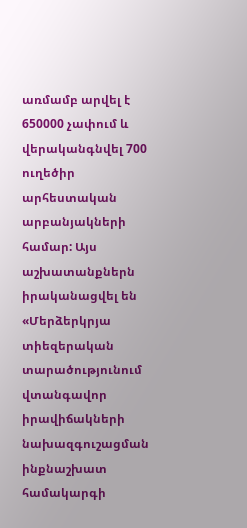առմամբ արվել է 650000 չափում և վերականգնվել 700 ուղեծիր արհեստական արբանյակների համար: Այս աշխատանքներն իրականացվել են «Մերձերկրյա տիեզերական տարածությունում վտանգավոր իրավիճակների նախազգուշացման ինքնաշխատ համակարգի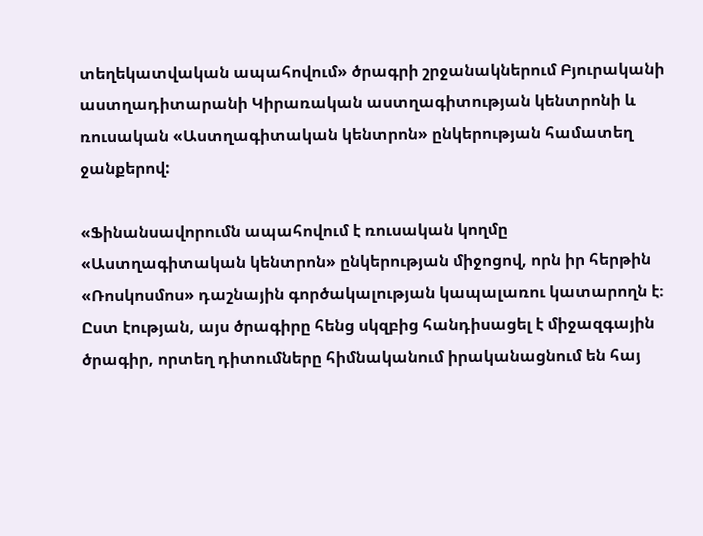տեղեկատվական ապահովում» ծրագրի շրջանակներում Բյուրականի աստղադիտարանի Կիրառական աստղագիտության կենտրոնի և ռուսական «Աստղագիտական կենտրոն» ընկերության համատեղ ջանքերով:

«Ֆինանսավորումն ապահովում է ռուսական կողմը «Աստղագիտական կենտրոն» ընկերության միջոցով, որն իր հերթին «Ռոսկոսմոս» դաշնային գործակալության կապալառու կատարողն է։ Ըստ էության, այս ծրագիրը հենց սկզբից հանդիսացել է միջազգային ծրագիր, որտեղ դիտումները հիմնականում իրականացնում են հայ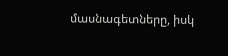մասնագետները, իսկ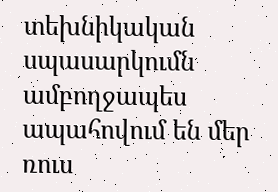տեխնիկական սպասարկումն ամբողջապես ապահովում են մեր ռուս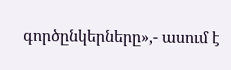գործընկերները»,- ասում է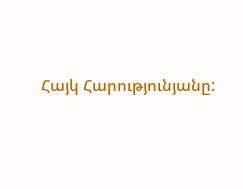Հայկ Հարությունյանը: